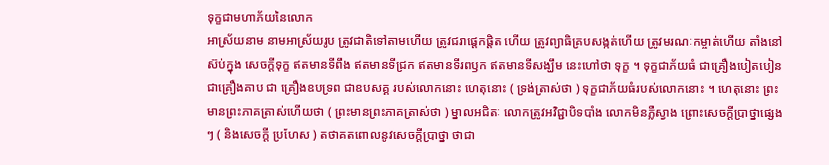ទុក្ខជាមហាភ័យនៃលោក
អាស្រ័យនាម នាមអាស្រ័យរូប ត្រូវជាតិទៅតាមហើយ ត្រូវជរាផ្តេកផ្តិត ហើយ ត្រូវព្យាធិគ្របសង្កត់ហើយ ត្រូវមរណៈកម្ចាត់ហើយ តាំងនៅស៊ប់ក្នុង សេចក្តីទុក្ខ ឥតមានទីពឹង ឥតមានទីជ្រក ឥតមានទីរពឫក ឥតមានទីសង្ឃឹម នេះហៅថា ទុក្ខ ។ ទុក្ខជាភ័យធំ ជាគ្រឿងបៀតបៀន ជាគ្រឿងគាប ជា គ្រឿងឧបទ្រព ជាឧបសគ្គ របស់លោកនោះ ហេតុនោះ ( ទ្រង់ត្រាស់ថា ) ទុក្ខជាភ័យធំរបស់លោកនោះ ។ ហេតុនោះ ព្រះមានព្រះភាគត្រាស់ហើយថា ( ព្រះមានព្រះភាគត្រាស់ថា ) ម្នាលអជិតៈ លោកត្រូវអវិជ្ជាបិទបាំង លោកមិនភ្លឺស្វាង ព្រោះសេចក្តីប្រាថ្នាផ្សេងៗ ( និងសេចក្តី ប្រហែស ) តថាគតពោលនូវសេចក្តីប្រាថ្នា ថាជា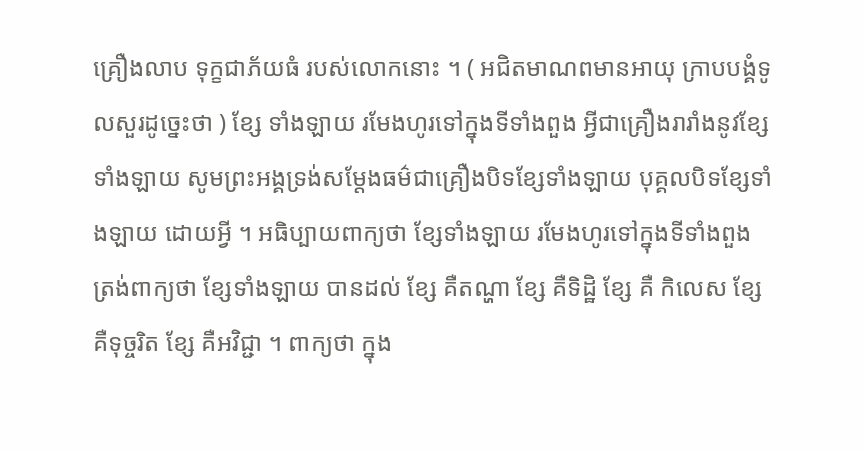គ្រឿងលាប ទុក្ខជាភ័យធំ របស់លោកនោះ ។ ( អជិតមាណពមានអាយុ ក្រាបបង្គំទូលសួរដូច្នេះថា ) ខ្សែ ទាំងឡាយ រមែងហូរទៅក្នុងទីទាំងពួង អ្វីជាគ្រឿងរារាំងនូវខ្សែទាំងឡាយ សូមព្រះអង្គទ្រង់សម្តែងធម៌ជាគ្រឿងបិទខ្សែទាំងឡាយ បុគ្គលបិទខ្សែទាំងឡាយ ដោយអ្វី ។ អធិប្បាយពាក្យថា ខ្សែទាំងឡាយ រមែងហូរទៅក្នុងទីទាំងពួង ត្រង់ពាក្យថា ខ្សែទាំងឡាយ បានដល់ ខ្សែ គឺតណ្ហា ខ្សែ គឺទិដ្ឋិ ខ្សែ គឺ កិលេស ខ្សែ គឺទុច្ចរិត ខ្សែ គឺអវិជ្ជា ។ ពាក្យថា ក្នុង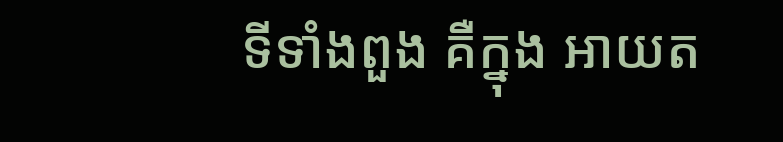ទីទាំងពួង គឺក្នុង អាយត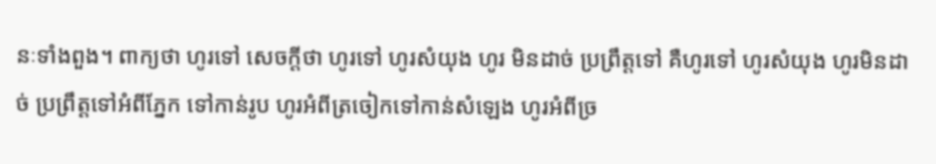នៈទាំងពួង។ ពាក្យថា ហូរទៅ សេចក្តីថា ហូរទៅ ហូរសំយុង ហូរ មិនដាច់ ប្រព្រឹត្តទៅ គឺហូរទៅ ហូរសំយុង ហូរមិនដាច់ ប្រព្រឹត្តទៅអំពីភ្នែក ទៅកាន់រូប ហូរអំពីត្រចៀកទៅកាន់សំឡេង ហូរអំពីច្រ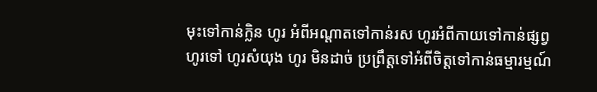មុះទៅកាន់ក្លិន ហូរ អំពីអណ្តាតទៅកាន់រស ហូរអំពីកាយទៅកាន់ផ្សព្វ ហូរទៅ ហូរសំយុង ហូរ មិនដាច់ ប្រព្រឹត្តទៅអំពីចិត្តទៅកាន់ធម្មារម្មណ៍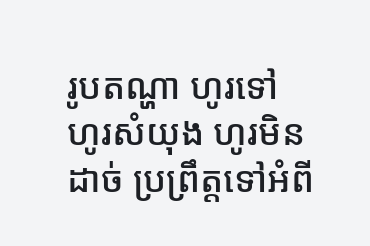រូបតណ្ហា ហូរទៅ ហូរសំយុង ហូរមិនដាច់ ប្រព្រឹត្តទៅអំពី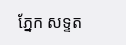ភ្នែក សទ្ទត